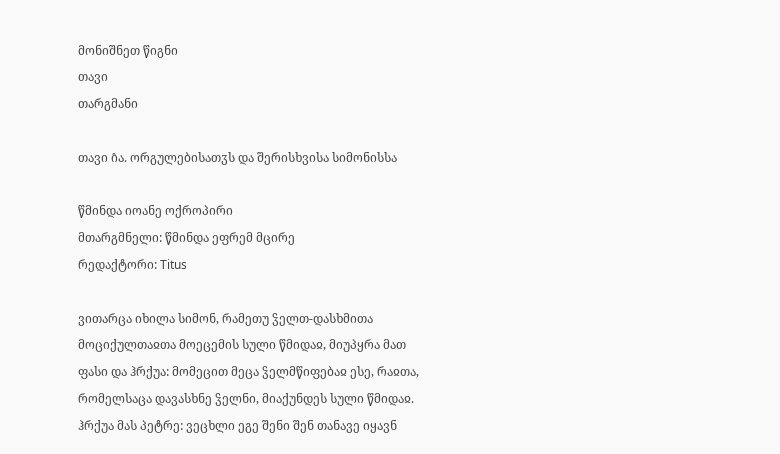მონიშნეთ წიგნი
თავი
თარგმანი

თავი ი̂ა. ორგულებისათჳს და შერისხვისა სიმონისსა

წმინდა იოანე ოქროპირი
მთარგმნელი: წმინდა ეფრემ მცირე
რედაქტორი: Titus

ვითარცა იხილა სიმონ, რამეთუ ჴელთ-დასხმითა მოციქულთაჲთა მოეცემის სული წმიდაჲ, მიუპყრა მათ ფასი და ჰრქუა: მომეცით მეცა ჴელმწიფებაჲ ესე, რაჲთა, რომელსაცა დავასხნე ჴელნი, მიაქუნდეს სული წმიდაჲ. ჰრქუა მას პეტრე: ვეცხლი ეგე შენი შენ თანავე იყავნ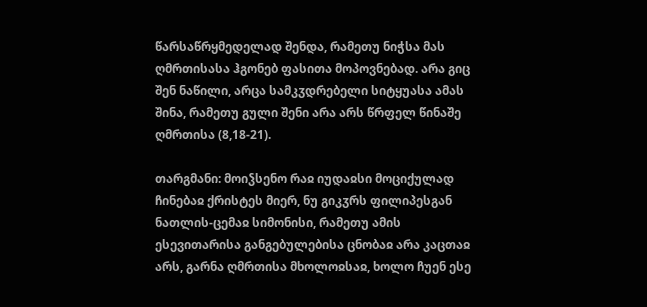წარსაწრყმედელად შენდა, რამეთუ ნიჭსა მას ღმრთისასა ჰგონებ ფასითა მოპოვნებად. არა გიც შენ ნაწილი, არცა სამკჳდრებელი სიტყუასა ამას შინა, რამეთუ გული შენი არა არს წრფელ წინაშე ღმრთისა (8,18-21).

თარგმანი: მოიჴსენო რაჲ იუდაჲსი მოციქულად ჩინებაჲ ქრისტეს მიერ, ნუ გიკჳრს ფილიპესგან ნათლის-ცემაჲ სიმონისი, რამეთუ ამის ესევითარისა განგებულებისა ცნობაჲ არა კაცთაჲ არს, გარნა ღმრთისა მხოლოჲსაჲ, ხოლო ჩუენ ესე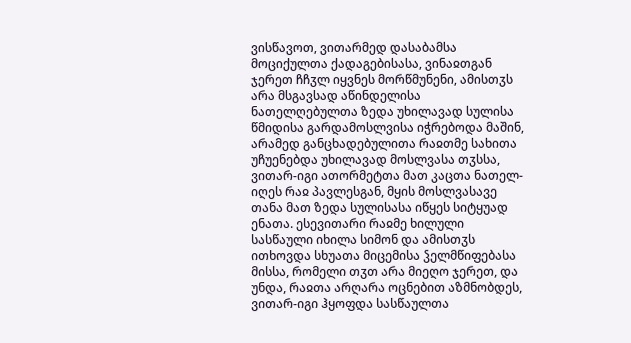ვისწავოთ, ვითარმედ დასაბამსა მოციქულთა ქადაგებისასა, ვინაჲთგან ჯერეთ ჩჩჳლ იყვნეს მორწმუნენი, ამისთჳს არა მსგავსად აწინდელისა ნათელღებულთა ზედა უხილავად სულისა წმიდისა გარდამოსლვისა იჭრებოდა მაშინ, არამედ განცხადებულითა რაჲთმე სახითა უჩუენებდა უხილავად მოსლვასა თჳსსა, ვითარ-იგი ათორმეტთა მათ კაცთა ნათელ-იღეს რაჲ პავლესგან, მყის მოსლვასავე თანა მათ ზედა სულისასა იწყეს სიტყუად ენათა. ესევითარი რაჲმე ხილული სასწაული იხილა სიმონ და ამისთჳს ითხოვდა სხუათა მიცემისა ჴელმწიფებასა მისსა, რომელი თჳთ არა მიეღო ჯერეთ, და უნდა, რაჲთა არღარა ოცნებით აზმნობდეს, ვითარ-იგი ჰყოფდა სასწაულთა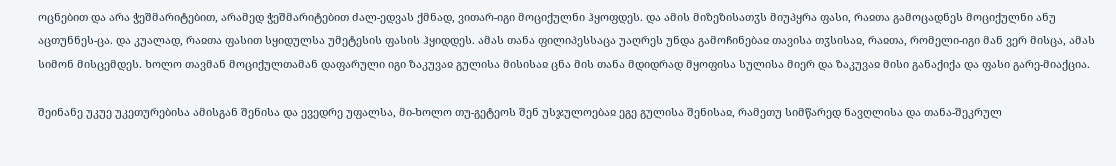ოცნებით და არა ჭეშმარიტებით, არამედ ჭეშმარიტებით ძალ-ედვას ქმნად, ვითარ-იგი მოციქულნი ჰყოფდეს. და ამის მიზეზისათჳს მიუპყრა ფასი, რაჲთა გამოცადნეს მოციქულნი ანუ აცთუნნეს-ცა. და კუალად, რაჲთა ფასით სყიდულსა უმეტესის ფასის ჰყიდდეს. ამას თანა ფილიპესსაცა უაღრეს უნდა გამოჩინებაჲ თავისა თჳსისაჲ, რაჲთა, რომელი-იგი მან ვერ მისცა, ამას სიმონ მისცემდეს. ხოლო თავმან მოციქულთამან დაფარული იგი ზაკუვაჲ გულისა მისისაჲ ცნა მის თანა მდიდრად მყოფისა სულისა მიერ და ზაკუვაჲ მისი განაქიქა და ფასი გარე-მიაქცია.

შეინანე უკუე უკეთურებისა ამისგან შენისა და ევედრე უფალსა, მი-ხოლო თუ-გეტეოს შენ უსჯულოებაჲ ეგე გულისა შენისაჲ, რამეთუ სიმწარედ ნავღლისა და თანა-შეკრულ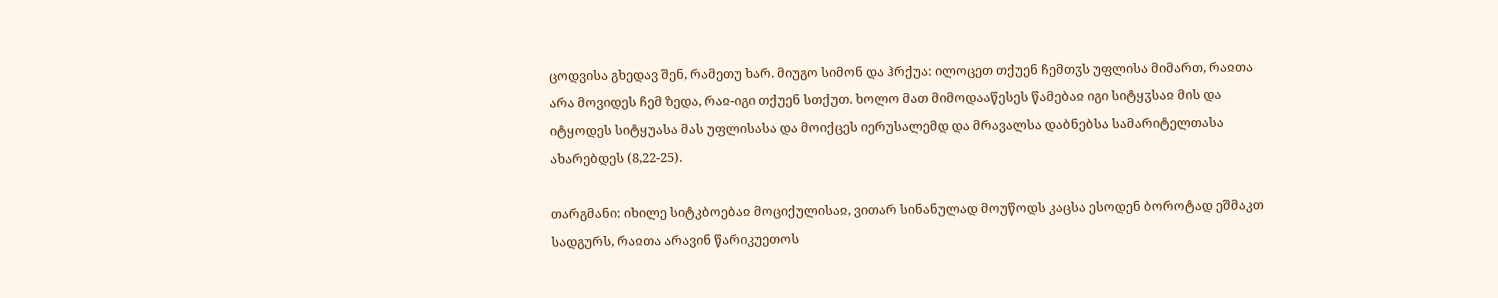ცოდვისა გხედავ შენ, რამეთუ ხარ. მიუგო სიმონ და ჰრქუა: ილოცეთ თქუენ ჩემთჳს უფლისა მიმართ, რაჲთა არა მოვიდეს ჩემ ზედა, რაჲ-იგი თქუენ სთქუთ. ხოლო მათ მიმოდააწესეს წამებაჲ იგი სიტყჳსაჲ მის და იტყოდეს სიტყუასა მას უფლისასა და მოიქცეს იერუსალემდ და მრავალსა დაბნებსა სამარიტელთასა ახარებდეს (8,22-25).

თარგმანი: იხილე სიტკბოებაჲ მოციქულისაჲ, ვითარ სინანულად მოუწოდს კაცსა ესოდენ ბოროტად ეშმაკთ სადგურს, რაჲთა არავინ წარიკუეთოს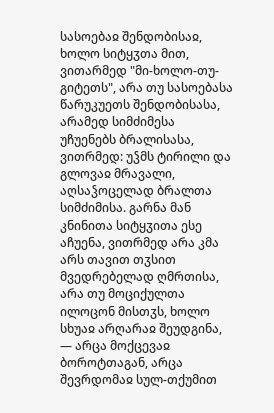სასოებაჲ შენდობისაჲ, ხოლო სიტყჳთა მით, ვითარმედ "მი-ხოლო-თუ-გიტეთს", არა თუ სასოებასა წარუკუეთს შენდობისასა, არამედ სიმძიმესა უჩუენებს ბრალისასა, ვითრმედ: უჴმს ტირილი და გლოვაჲ მრავალი, აღსაჴოცელად ბრალთა სიმძიმისა. გარნა მან კნინითა სიტყჳითა ესე აჩუენა, ვითრმედ არა კმა არს თავით თჳსით მვედრებელად ღმრთისა, არა თუ მოციქულთა ილოცონ მისთჳს, ხოლო სხუაჲ არღარაჲ შეუდგინა, — არცა მოქცევაჲ ბოროტთაგან, არცა შევრდომაჲ სულ-თქუმით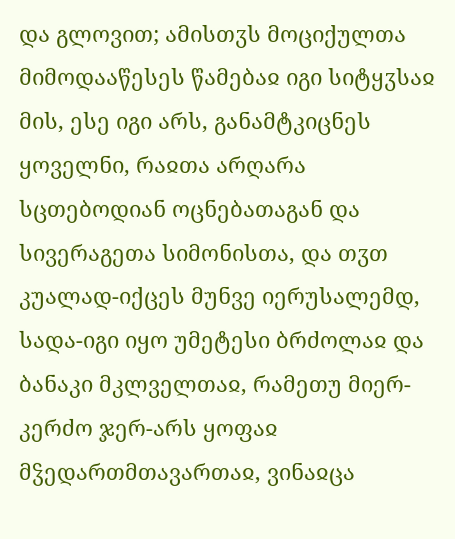და გლოვით; ამისთჳს მოციქულთა მიმოდააწესეს წამებაჲ იგი სიტყჳსაჲ მის, ესე იგი არს, განამტკიცნეს ყოველნი, რაჲთა არღარა სცთებოდიან ოცნებათაგან და სივერაგეთა სიმონისთა, და თჳთ კუალად-იქცეს მუნვე იერუსალემდ, სადა-იგი იყო უმეტესი ბრძოლაჲ და ბანაკი მკლველთაჲ, რამეთუ მიერ-კერძო ჯერ-არს ყოფაჲ მჴედართმთავართაჲ, ვინაჲცა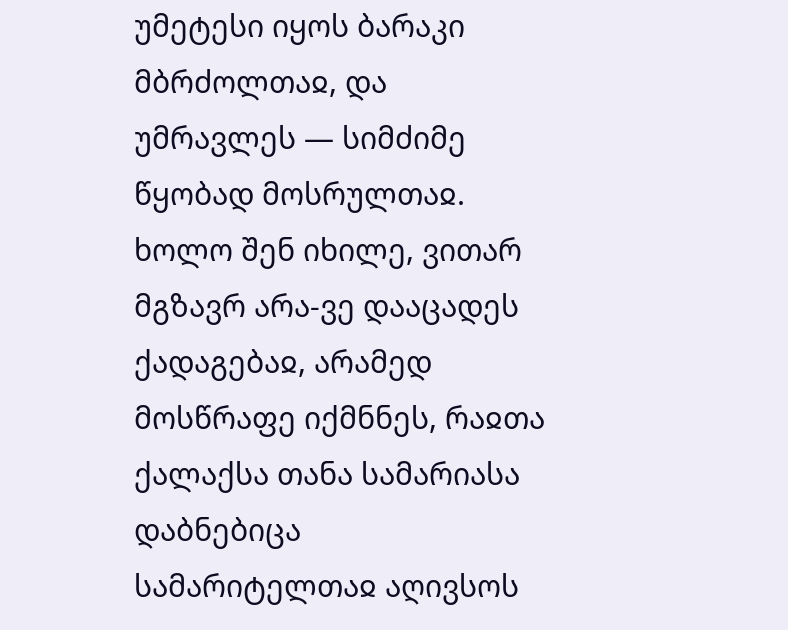უმეტესი იყოს ბარაკი მბრძოლთაჲ, და უმრავლეს — სიმძიმე წყობად მოსრულთაჲ. ხოლო შენ იხილე, ვითარ მგზავრ არა-ვე დააცადეს ქადაგებაჲ, არამედ მოსწრაფე იქმნნეს, რაჲთა ქალაქსა თანა სამარიასა დაბნებიცა სამარიტელთაჲ აღივსოს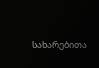სახარებითა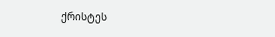ქრისტეს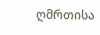ღმრთისა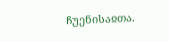ჩუენისაჲთა.